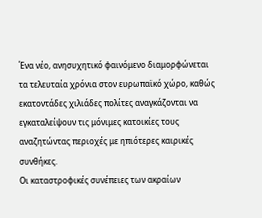Ένα νέο, ανησυχητικό φαινόμενο διαμορφώνεται τα τελευταία χρόνια στον ευρωπαϊκό χώρο, καθώς εκατοντάδες χιλιάδες πολίτες αναγκάζονται να εγκαταλείψουν τις μόνιμες κατοικίες τους αναζητώντας περιοχές με ηπιότερες καιρικές συνθήκες.
Οι καταστροφικές συνέπειες των ακραίων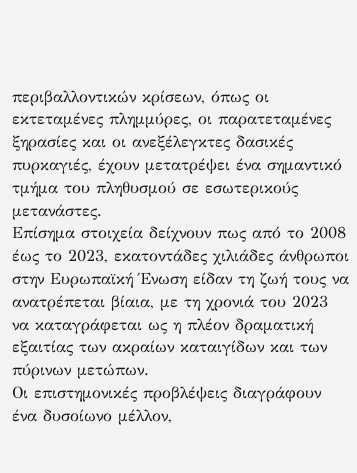περιβαλλοντικών κρίσεων, όπως οι εκτεταμένες πλημμύρες, οι παρατεταμένες ξηρασίες και οι ανεξέλεγκτες δασικές πυρκαγιές, έχουν μετατρέψει ένα σημαντικό τμήμα του πληθυσμού σε εσωτερικούς μετανάστες.
Επίσημα στοιχεία δείχνουν πως από το 2008 έως το 2023, εκατοντάδες χιλιάδες άνθρωποι στην Ευρωπαϊκή Ένωση είδαν τη ζωή τους να ανατρέπεται βίαια, με τη χρονιά του 2023 να καταγράφεται ως η πλέον δραματική εξαιτίας των ακραίων καταιγίδων και των πύρινων μετώπων.
Οι επιστημονικές προβλέψεις διαγράφουν ένα δυσοίωνο μέλλον,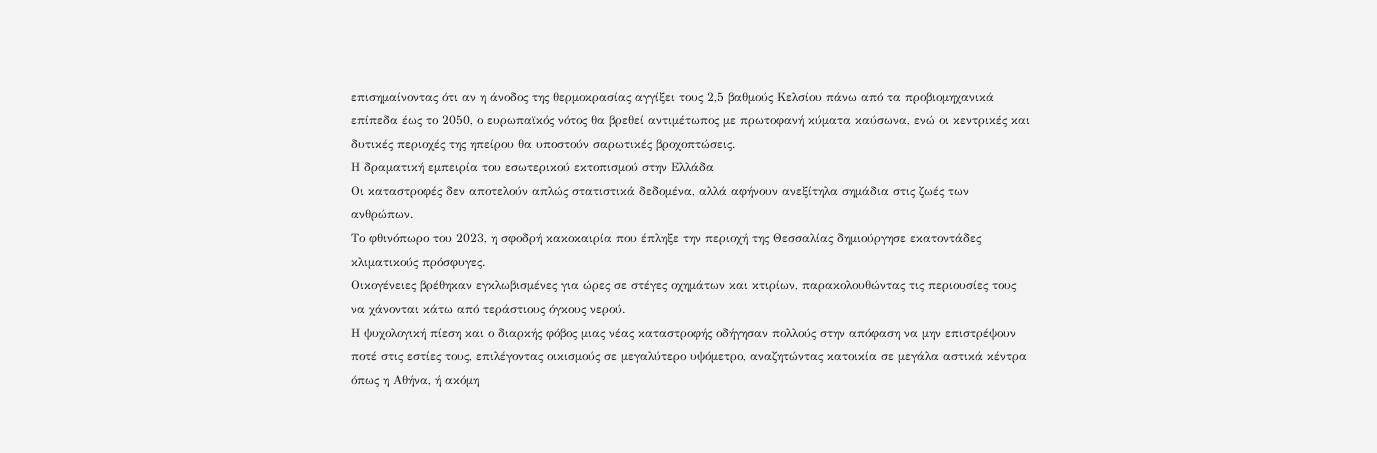επισημαίνοντας ότι αν η άνοδος της θερμοκρασίας αγγίξει τους 2,5 βαθμούς Κελσίου πάνω από τα προβιομηχανικά επίπεδα έως το 2050, ο ευρωπαϊκός νότος θα βρεθεί αντιμέτωπος με πρωτοφανή κύματα καύσωνα, ενώ οι κεντρικές και δυτικές περιοχές της ηπείρου θα υποστούν σαρωτικές βροχοπτώσεις.
Η δραματική εμπειρία του εσωτερικού εκτοπισμού στην Ελλάδα
Οι καταστροφές δεν αποτελούν απλώς στατιστικά δεδομένα, αλλά αφήνουν ανεξίτηλα σημάδια στις ζωές των ανθρώπων.
Το φθινόπωρο του 2023, η σφοδρή κακοκαιρία που έπληξε την περιοχή της Θεσσαλίας δημιούργησε εκατοντάδες κλιματικούς πρόσφυγες.
Οικογένειες βρέθηκαν εγκλωβισμένες για ώρες σε στέγες οχημάτων και κτιρίων, παρακολουθώντας τις περιουσίες τους να χάνονται κάτω από τεράστιους όγκους νερού.
Η ψυχολογική πίεση και ο διαρκής φόβος μιας νέας καταστροφής οδήγησαν πολλούς στην απόφαση να μην επιστρέψουν ποτέ στις εστίες τους, επιλέγοντας οικισμούς σε μεγαλύτερο υψόμετρο, αναζητώντας κατοικία σε μεγάλα αστικά κέντρα όπως η Αθήνα, ή ακόμη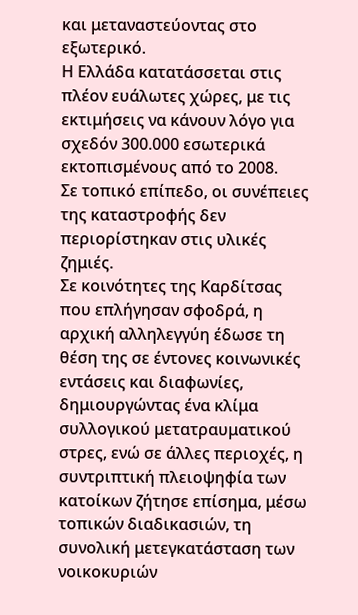και μεταναστεύοντας στο εξωτερικό.
Η Ελλάδα κατατάσσεται στις πλέον ευάλωτες χώρες, με τις εκτιμήσεις να κάνουν λόγο για σχεδόν 300.000 εσωτερικά εκτοπισμένους από το 2008.
Σε τοπικό επίπεδο, οι συνέπειες της καταστροφής δεν περιορίστηκαν στις υλικές ζημιές.
Σε κοινότητες της Καρδίτσας που επλήγησαν σφοδρά, η αρχική αλληλεγγύη έδωσε τη θέση της σε έντονες κοινωνικές εντάσεις και διαφωνίες, δημιουργώντας ένα κλίμα συλλογικού μετατραυματικού στρες, ενώ σε άλλες περιοχές, η συντριπτική πλειοψηφία των κατοίκων ζήτησε επίσημα, μέσω τοπικών διαδικασιών, τη συνολική μετεγκατάσταση των νοικοκυριών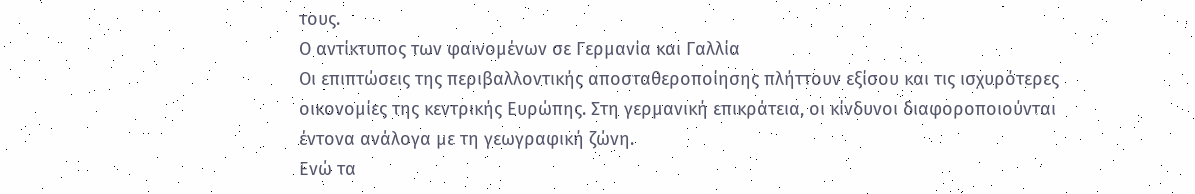τους.
Ο αντίκτυπος των φαινομένων σε Γερμανία και Γαλλία
Οι επιπτώσεις της περιβαλλοντικής αποσταθεροποίησης πλήττουν εξίσου και τις ισχυρότερες οικονομίες της κεντρικής Ευρώπης. Στη γερμανική επικράτεια, οι κίνδυνοι διαφοροποιούνται έντονα ανάλογα με τη γεωγραφική ζώνη.
Ενώ τα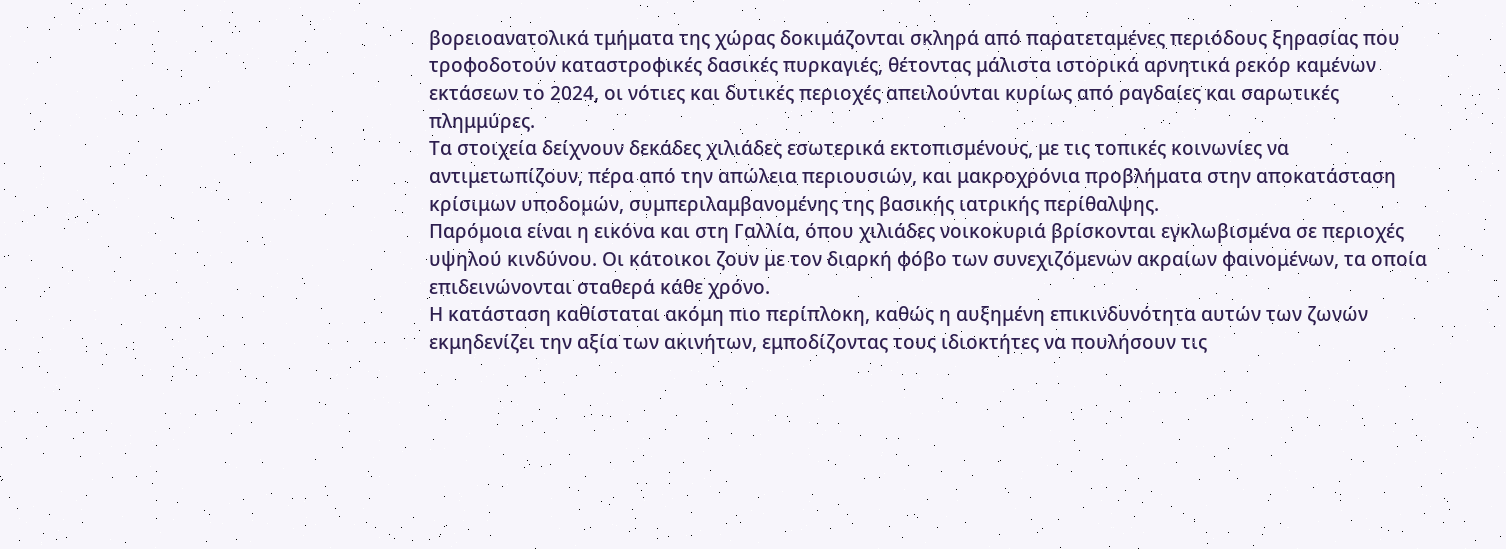βορειοανατολικά τμήματα της χώρας δοκιμάζονται σκληρά από παρατεταμένες περιόδους ξηρασίας που τροφοδοτούν καταστροφικές δασικές πυρκαγιές, θέτοντας μάλιστα ιστορικά αρνητικά ρεκόρ καμένων εκτάσεων το 2024, οι νότιες και δυτικές περιοχές απειλούνται κυρίως από ραγδαίες και σαρωτικές πλημμύρες.
Τα στοιχεία δείχνουν δεκάδες χιλιάδες εσωτερικά εκτοπισμένους, με τις τοπικές κοινωνίες να αντιμετωπίζουν, πέρα από την απώλεια περιουσιών, και μακροχρόνια προβλήματα στην αποκατάσταση κρίσιμων υποδομών, συμπεριλαμβανομένης της βασικής ιατρικής περίθαλψης.
Παρόμοια είναι η εικόνα και στη Γαλλία, όπου χιλιάδες νοικοκυριά βρίσκονται εγκλωβισμένα σε περιοχές υψηλού κινδύνου. Οι κάτοικοι ζουν με τον διαρκή φόβο των συνεχιζόμενων ακραίων φαινομένων, τα οποία επιδεινώνονται σταθερά κάθε χρόνο.
Η κατάσταση καθίσταται ακόμη πιο περίπλοκη, καθώς η αυξημένη επικινδυνότητα αυτών των ζωνών εκμηδενίζει την αξία των ακινήτων, εμποδίζοντας τους ιδιοκτήτες να πουλήσουν τις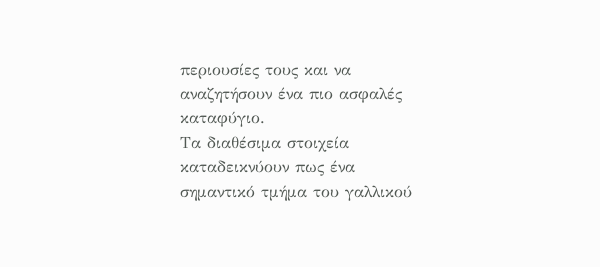περιουσίες τους και να αναζητήσουν ένα πιο ασφαλές καταφύγιο.
Τα διαθέσιμα στοιχεία καταδεικνύουν πως ένα σημαντικό τμήμα του γαλλικού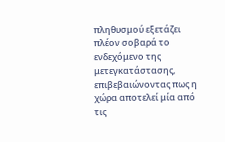πληθυσμού εξετάζει πλέον σοβαρά το ενδεχόμενο της μετεγκατάστασης, επιβεβαιώνοντας πως η χώρα αποτελεί μία από τις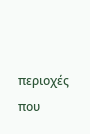περιοχές που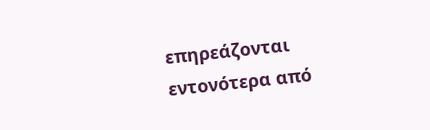επηρεάζονται εντονότερα από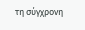τη σύγχρονη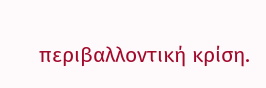περιβαλλοντική κρίση.